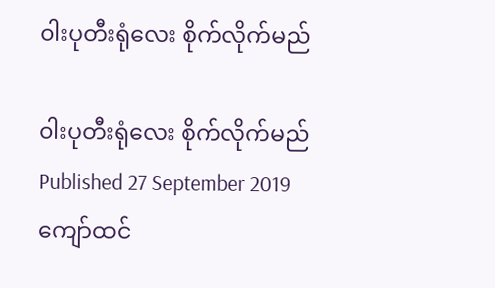၀ါးပုတီးရုံလေး စိုက်လိုက်မည်

၀ါးပုတီးရုံလေး စိုက်လိုက်မည်
Published 27 September 2019
ကျော်ထင်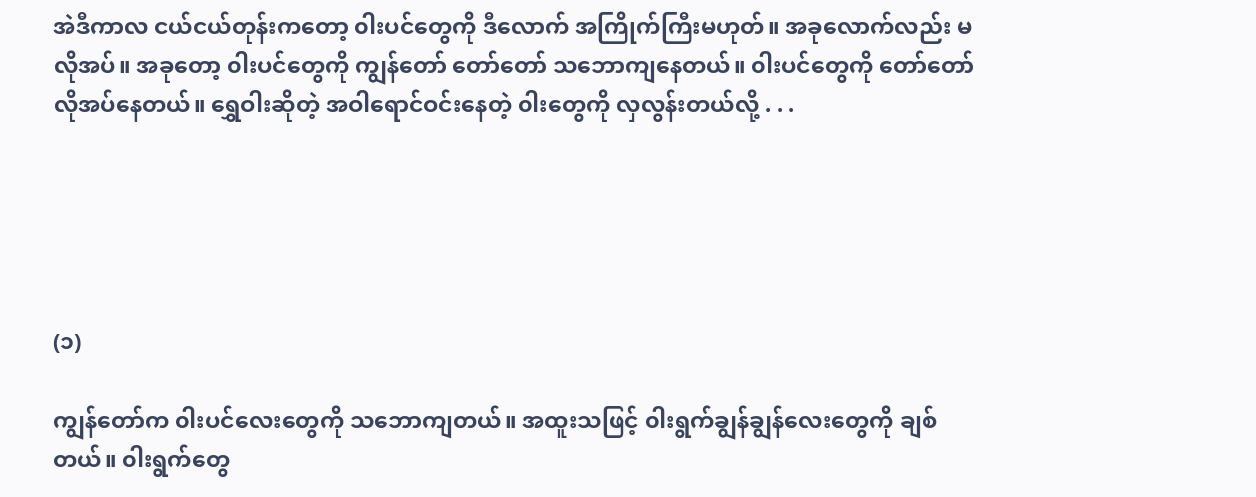အဲဒီကာလ ငယ်ငယ်တုန်းကတော့ ၀ါးပင်တွေကို ဒီလောက် အကြိုက်ကြီးမဟုတ်။ အခုလောက်လည်း မလိုအပ်။ အခုတော့ ၀ါးပင်တွေကို ကျွန်တော် တော်တော် သဘောကျနေတယ်။ ၀ါးပင်တွေကို တော်တော်လိုအပ်နေတယ်။ ရွှေဝါးဆိုတဲ့ အဝါရောင်ဝင်းနေတဲ့ ၀ါးတွေကို လှလွန်းတယ်လို့ . . .





(၁)

ကျွန်တော်က ၀ါးပင်လေးတွေကို သဘောကျတယ်။ အထူးသဖြင့် ၀ါးရွက်ချွန်ချွန်လေးတွေကို ချစ်တယ်။ ၀ါးရွက်တွေ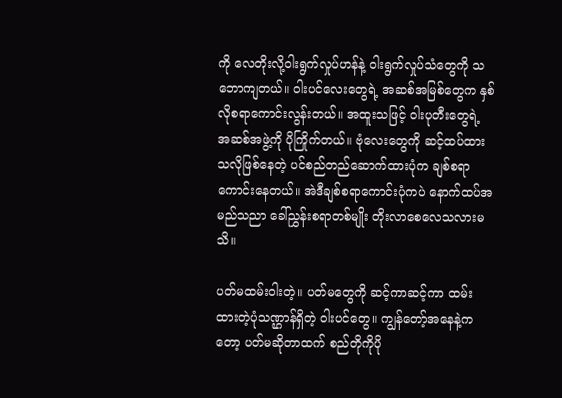ကို လေတိုးလို့ဝါးရွက်လှုပ်ဟန်နဲ့ ၀ါးရွက်လှုပ်သံတွေကို သဘောကျတယ်။ ၀ါးပင်လေးတွေရဲ့ အဆစ်အမြစ်တွေက နှစ်လိုစရာကောင်းလွန်းတယ်။ အထူးသဖြင့် ၀ါးပုတီးတွေရဲ့ အဆစ်အဖွဲ့ကို ပိုကြိုက်တယ်။ ဗုံလေးတွေကို ဆင့်ထပ်ထားသလိုဖြစ်နေတဲ့ ပင်စည်တည်ဆောက်ထားပုံက ချစ်စရာကောင်းနေတယ်။ အဲဒီချစ်စရာကောင်းပုံကပဲ နောက်ထပ်အမည်သညာ ခေါ်ညွှန်းစရာတစ်မျိုး တိုးလာစေလေသလားမသိ။

ပတ်မထမ်းဝါးတဲ့။ ပတ်မတွေကို ဆင့်ကာဆင့်ကာ ထမ်းထားတဲ့ပုံသဏ္ဌာန်ရှိတဲ့ ၀ါးပင်တွေ။ ကျွန်တော့်အနေနဲ့ကတော့ ပတ်မဆိုတာထက် စည်တိုကိုပို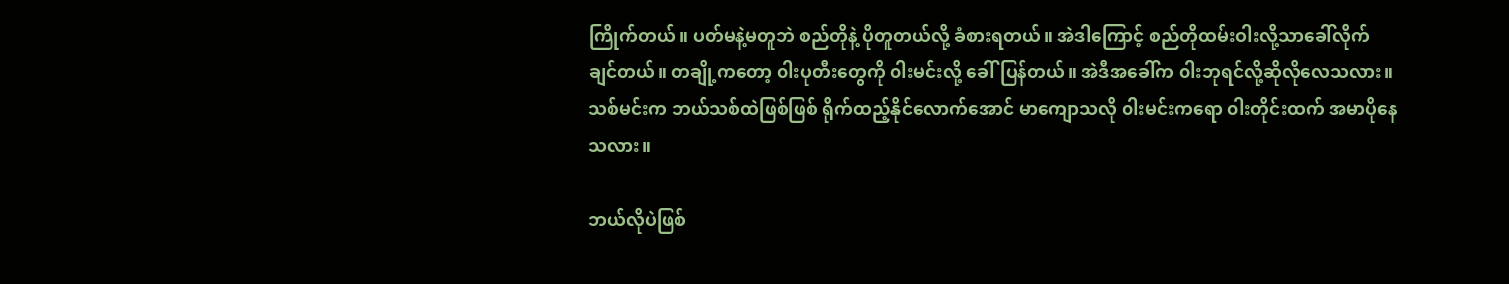ကြိုက်တယ်။ ပတ်မနဲ့မတူဘဲ စည်တိုနဲ့ ပိုတူတယ်လို့ ခံစားရတယ်။ အဲဒါကြောင့် စည်တိုထမ်းဝါးလို့သာခေါ်လိုက်ချင်တယ်။ တချို့ကတော့ ၀ါးပုတီးတွေကို ၀ါးမင်းလို့ ခေါ်ပြန်တယ်။ အဲဒီအခေါ်က ၀ါးဘုရင်လို့ဆိုလိုလေသလား။ သစ်မင်းက ဘယ်သစ်ထဲဖြစ်ဖြစ် ရိုက်ထည့်နိုင်လောက်အောင် မာကျောသလို ၀ါးမင်းကရော ၀ါးတိုင်းထက် အမာပိုနေသလား။

ဘယ်လိုပဲဖြစ်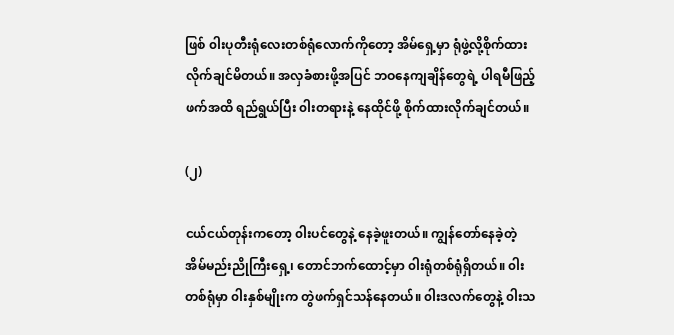ဖြစ် ၀ါးပုတီးရုံလေးတစ်ရုံလောက်ကိုတော့ အိမ်ရှေ့မှာ ရုံဖွဲ့လို့စိုက်ထားလိုက်ချင်မိတယ်။ အလှခံစားဖို့အပြင် ဘဝနေကျချိန်တွေရဲ့ ပါရမီဖြည့်ဖက်အထိ ရည်ရွယ်ပြီး ၀ါးတရားနဲ့ နေထိုင်ဖို့ စိုက်ထားလိုက်ချင်တယ်။

(၂)

ငယ်ငယ်တုန်းကတော့ ၀ါးပင်တွေနဲ့ နေခဲ့ဖူးတယ်။ ကျွန်တော်နေခဲ့တဲ့ အိမ်မည်းညိုကြီးရှေ့၊ တောင်ဘက်ထောင့်မှာ ၀ါးရုံတစ်ရုံရှိတယ်။ ၀ါးတစ်ရုံမှာ ၀ါးနှစ်မျိုးက တွဲဖက်ရှင်သန်နေတယ်။ ၀ါးဒလက်တွေနဲ့ ၀ါးသ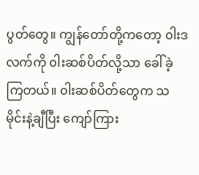ပွတ်တွေ။ ကျွန်တော်တို့ကတော့ ၀ါးဒလက်ကို ၀ါးဆစ်ပိတ်လို့သာ ခေါ်ခဲ့ကြတယ်။ ၀ါးဆစ်ပိတ်တွေက သမိုင်းနဲ့ချီပြီး ကျော်ကြား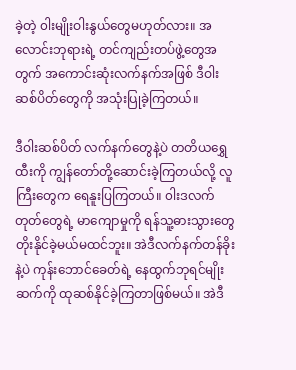ခဲ့တဲ့ ၀ါးမျိုးဝါးနွယ်တွေမဟုတ်လား။ အလောင်းဘုရားရဲ့ တင်ကျည်းတပ်ဖွဲ့တွေအတွက် အကောင်းဆုံးလက်နက်အဖြစ် ဒီဝါးဆစ်ပိတ်တွေကို အသုံးပြုခဲ့ကြတယ်။

ဒီဝါးဆစ်ပိတ် လက်နက်တွေနဲ့ပဲ တတိယရွှေထီးကို ကျွန်တော်တို့ဆောင်းခဲ့ကြတယ်လို့ လူကြီးတွေက ရေနူးပြကြတယ်။ ၀ါးဒလက်တုတ်တွေရဲ့ မာကျောမှုကို ရန်သူ့ဓားသွားတွေ တိုးနိုင်ခဲ့မယ်မထင်ဘူး။ အဲဒီလက်နက်တန်ခိုးနဲ့ပဲ ကုန်းဘောင်ခေတ်ရဲ့ နေထွက်ဘုရင်မျိုးဆက်ကို ထုဆစ်နိုင်ခဲ့ကြတာဖြစ်မယ်။ အဲဒီ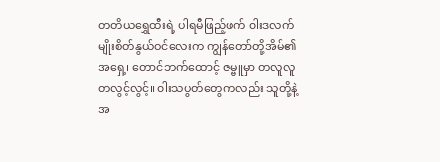တတိယရွှေထီးရဲ့ ပါရမီဖြည့်ဖက် ၀ါးဒလက်မျိုးစိတ်နွယ်ဝင်လေးက ကျွန်တော်တို့အိမ်၏အရှေ့၊ တောင်ဘက်ထောင့် ဇမ္ဗူမှာ တလူလူတလွင့်လွင့်။ ၀ါးသပွတ်တွေကလည်း သူတို့နဲ့အ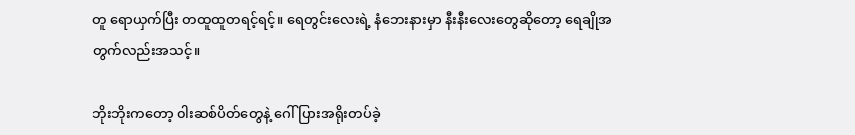တူ ရောယှက်ပြီး တထူထူတရင့်ရင့်။ ရေတွင်းလေးရဲ့ နံဘေးနားမှာ နီးနီးလေးတွေဆိုတော့ ရေချိုအတွက်လည်းအသင့်။

ဘိုးဘိုးကတော့ ၀ါးဆစ်ပိတ်တွေနဲ့ ဂေါ်ပြားအရိုးတပ်ခဲ့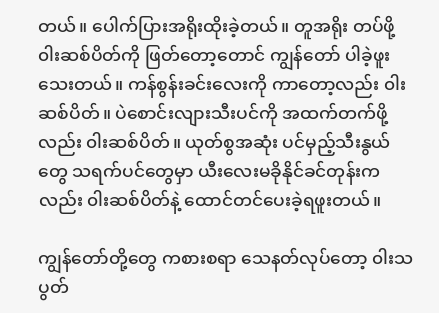တယ်။ ပေါက်ပြားအရိုးထိုးခဲ့တယ်။ တူအရိုး တပ်ဖို့ ၀ါးဆစ်ပိတ်ကို ဖြတ်တော့တောင် ကျွန်တော် ပါခဲ့ဖူးသေးတယ်။ ကန်စွန်းခင်းလေးကို ကာတော့လည်း ၀ါးဆစ်ပိတ်။ ပဲစောင်းလျားသီးပင်ကို အထက်တက်ဖို့လည်း ၀ါးဆစ်ပိတ်။ ယုတ်စွအဆုံး ပင်မှည့်သီးနွယ်တွေ သရက်ပင်တွေမှာ ယီးလေးမခိုနိုင်ခင်တုန်းကလည်း ၀ါးဆစ်ပိတ်နဲ့ ထောင်တင်ပေးခဲ့ရဖူးတယ်။

ကျွန်တော်တို့တွေ ကစားစရာ သေနတ်လုပ်တော့ ၀ါးသပွတ်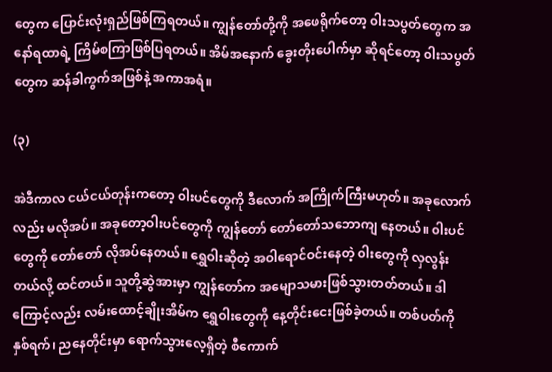တွေက ပြောင်းလုံးရှည်ဖြစ်ကြရတယ်။ ကျွန်တော်တို့ကို အဖေရိုက်တော့ ၀ါးသပွတ်တွေက အနော်ရထာရဲ့ ကြိမ်စကြာဖြစ်ပြရတယ်။ အိမ်အနောက် ခွေးတိုးပေါက်မှာ ဆိုရင်တော့ ၀ါးသပွတ်တွေက ဆန်ခါကွက်အဖြစ်နဲ့ အကာအရံ။

(၃)

အဲဒီကာလ ငယ်ငယ်တုန်းကတော့ ၀ါးပင်တွေကို ဒီလောက် အကြိုက်ကြီးမဟုတ်။ အခုလောက်လည်း မလိုအပ်။ အခုတော့ဝါးပင်တွေကို ကျွန်တော် တော်တော်သဘောကျ နေတယ်။ ၀ါးပင်တွေကို တော်တော် လိုအပ်နေတယ်။ ရွှေဝါးဆိုတဲ့ အဝါရောင်ဝင်းနေတဲ့ ၀ါးတွေကို လှလွန်းတယ်လို့ ထင်တယ်။ သူတို့ဆွဲအားမှာ ကျွန်တော်က အမျောသမားဖြစ်သွားတတ်တယ်။ ဒါကြောင့်လည်း လမ်းထောင့်ချိုးအိမ်က ရွှေဝါးတွေကို နေ့တိုင်းငေးဖြစ်ခဲ့တယ်။ တစ်ပတ်ကို နှစ်ရက်၊ ညနေတိုင်းမှာ ရောက်သွားလေ့ရှိတဲ့ စီကောက်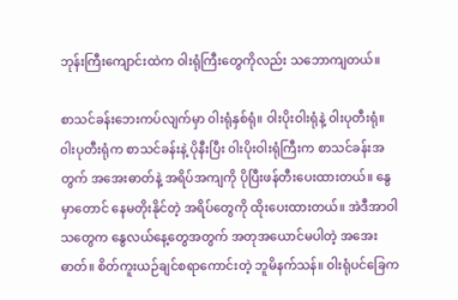ဘုန်းကြီးကျောင်းထဲက ၀ါးရုံကြီးတွေကိုလည်း သဘောကျတယ်။

စာသင်ခန်းဘေးကပ်လျက်မှာ ၀ါးရုံနှစ်ရုံ။ ၀ါးပိုးဝါးရုံနဲ့ ၀ါးပုတီးရုံ။ ၀ါးပုတီးရုံက စာသင်ခန်းနဲ့ ပိုနီးပြီး ၀ါးပိုးဝါးရုံကြီးက စာသင်ခန်းအတွက် အအေးဓာတ်နဲ့ အရိပ်အကျကို ပိုပြီးဖန်တီးပေးထားတယ်။ နွေမှာတောင် နေမတိုးနိုင်တဲ့ အရိပ်တွေကို ထိုးပေးထားတယ်။ အဲဒီအာဝါသတွေက နွေလယ်နေ့တွေအတွက် အတုအယောင်မပါတဲ့ အအေးဓာတ်။ စိတ်ကူးယဉ်ချင်စရာကောင်းတဲ့ ဘူမိနက်သန်။ ၀ါးရုံပင်ခြေက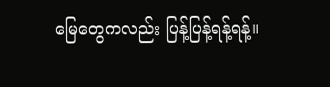မြေတွေကလည်း ပြန့်ပြန့်ရန့်ရန့်။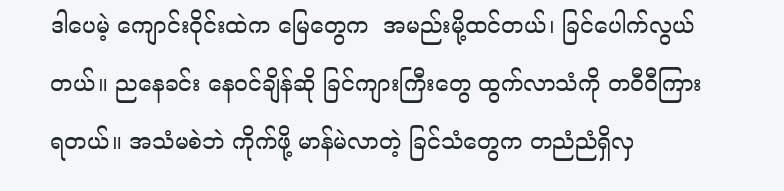ဒါပေမဲ့ ကျောင်းဝိုင်းထဲက မြေတွေက  အမည်းမို့ထင်တယ်၊ ခြင်ပေါက်လွယ်တယ်။ ညနေခင်း နေဝင်ချိန်ဆို ခြင်ကျားကြီးတွေ ထွက်လာသံကို တဝီဝီကြားရတယ်။ အသံမစဲဘဲ ကိုက်ဖို့ မာန်မဲလာတဲ့ ခြင်သံတွေက တညံညံရှိလှ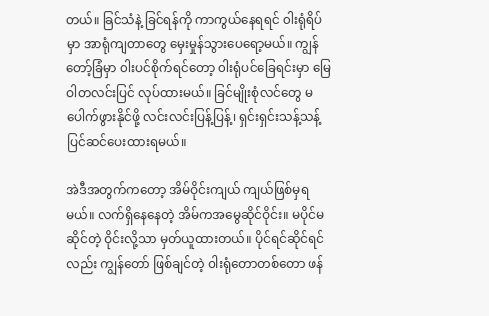တယ်။ ခြင်သံနဲ့ ခြင်ရန်ကို ကာကွယ်နေရရင် ၀ါးရုံရိပ်မှာ အာရုံကျတာတွေ မှေးမှုန်သွားပေရော့မယ်။ ကျွန်တော့်ခြံမှာ ၀ါးပင်စိုက်ရင်တော့ ၀ါးရုံပင်ခြေရင်းမှာ မြေဝါတလင်းပြင် လုပ်ထားမယ်။ ခြင်မျိုးစုံလင်တွေ မပေါက်ဖွားနိုင်ဖို့ လင်းလင်းပြန့်ပြန့်၊ ရှင်းရှင်းသန့်သန့် ပြင်ဆင်ပေးထားရမယ်။

အဲဒီအတွက်ကတော့ အိမ်ဝိုင်းကျယ် ကျယ်ဖြစ်မှရမယ်။ လက်ရှိနေနေတဲ့ အိမ်ကအမွေဆိုင်ဝိုင်း။ မပိုင်မဆိုင်တဲ့ ဝိုင်းလို့သာ မှတ်ယူထားတယ်။ ပိုင်ရင်ဆိုင်ရင်လည်း ကျွန်တော် ဖြစ်ချင်တဲ့ ၀ါးရုံတောတစ်တော ဖန်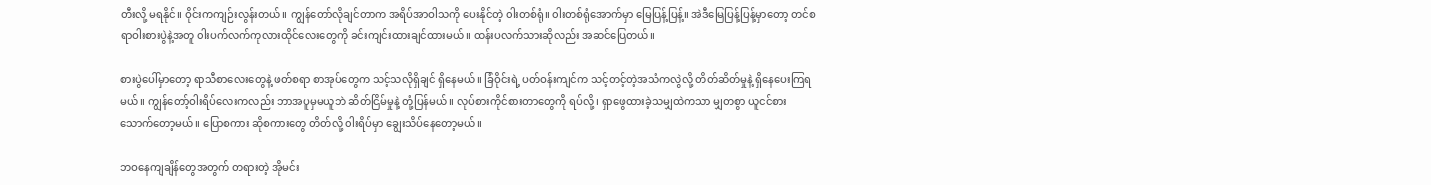တီးလို့ မရနိုင်။ ဝိုင်းကကျဉ်းလွန်းတယ်။ ကျွန်တော်လိုချင်တာက အရိပ်အာဝါသကို ပေးနိုင်တဲ့ ၀ါးတစ်ရုံ။ ၀ါးတစ်ရုံအောက်မှာ မြေပြန့်ပြန့်။ အဲဒီမြေပြန့်ပြန့်မှာတော့ တင်စရာဝါးစားပွဲနဲ့အတူ ၀ါးပက်လက်ကုလားထိုင်လေးတွေကို ခင်းကျင်းထားချင်ထားမယ်။ ထန်းပလက်သားဆိုလည်း အဆင်ပြေတယ်။

စားပွဲပေါ်မှာတော့ ရာသီစာလေးတွေနဲ့ ဖတ်စရာ စာအုပ်တွေက သင့်သလိုရှိချင် ရှိနေမယ်။ ခြံဝိုင်းရဲ့ ပတ်ဝန်းကျင်က သင့်တင့်တဲ့အသံကလွဲလို့ တိတ်ဆိတ်မှုနဲ့ ရှိနေပေးကြရမယ်။ ကျွန်တော့်ဝါးရိပ်လေးကလည်း ဘာအပူမှမယူဘဲ ဆိတ်ငြိမ်မှုနဲ့ တုံ့ပြန်မယ်။ လုပ်စားကိုင်စားတာတွေကို ရပ်လို့၊ ရှာဖွေထားခဲ့သမျှထဲကသာ မျှတစွာ ယူငင်စားသောက်တော့မယ်။ ပြောစကား ဆိုစကားတွေ တိတ်လို့ ၀ါးရိပ်မှာ ချွေးသိပ်နေတော့မယ်။

ဘဝနေကျချိန်တွေအတွက် တရားတဲ့ အိုမင်း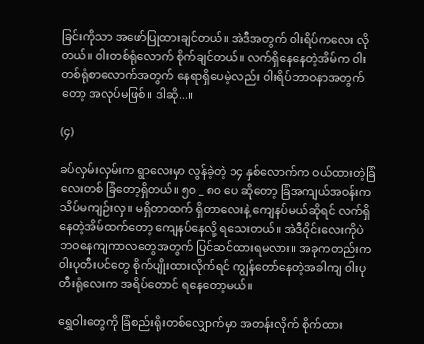ခြင်းကိုသာ အဖော်ပြုထားချင်တယ်။ အဲဒီအတွက် ၀ါးရိပ်ကလေး လိုတယ်။ ၀ါးတစ်ရုံလောက် စိုက်ချင်တယ်။ လက်ရှိနေနေတဲ့အိမ်က ၀ါးတစ်ရုံစာလောက်အတွက် နေရာရှိပေမဲ့လည်း ၀ါးရိပ်ဘာဝနာအတွက်တော့ အလုပ်မဖြစ်။ ဒါဆို...။

(၄)

ခပ်လှမ်းလှမ်းက ရွာလေးမှာ လွန်ခဲ့တဲ့ ၁၄ နှစ်လောက်က ဝယ်ထားတဲ့ခြံလေးတစ် ခြံတော့ရှိတယ်။ ၅၀ _ ၈၀ ပေ ဆိုတော့ ခြံအကျယ်အဝန်းက သိပ်မကျဉ်းလှ။ မရှိတာထက် ရှိတာလေးနဲ့ ကျေနပ်မယ်ဆိုရင် လက်ရှိနေတဲ့အိမ်ထက်တော့ ကျေနပ်နေလို့ ရသေးတယ်။ အဲဒီဝိုင်းလေးကိုပဲ ဘဝနေကျကာလတွေအတွက် ပြင်ဆင်ထားရမလား။ အခုကတည်းက ၀ါးပုတီးပင်တွေ စိုက်ပျိုးထားလိုက်ရင် ကျွန်တော်နေတဲ့အခါကျ ၀ါးပုတီးရုံလေးက အရိပ်တောင် ရနေတော့မယ်။

ရွှေဝါးတွေကို ခြံစည်းရိုးတစ်လျှောက်မှာ အတန်းလိုက် စိုက်ထား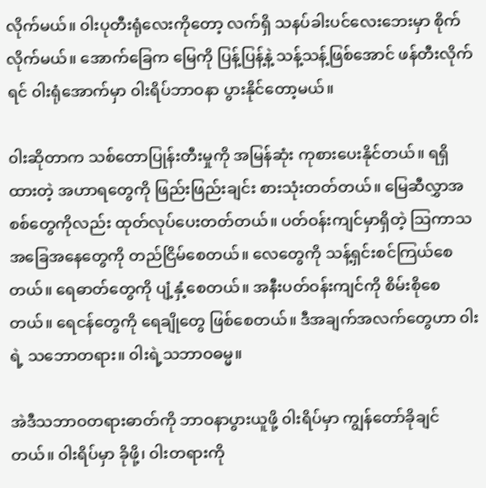လိုက်မယ်။ ၀ါးပုတီးရုံလေးကိုတော့ လက်ရှိ သနပ်ခါးပင်လေးဘေးမှာ စိုက်လိုက်မယ်။ အောက်ခြေက မြေကို ပြန့်ပြန့်နဲ့ သန့်သန့်ဖြစ်အောင် ဖန်တီးလိုက်ရင် ၀ါးရုံအောက်မှာ ၀ါးရိပ်ဘာဝနာ ပွားနိုင်တော့မယ်။

၀ါးဆိုတာက သစ်တောပြုန်းတီးမှုကို အမြန်ဆုံး ကုစားပေးနိုင်တယ်။ ရရှိထားတဲ့ အဟာရတွေကို ဖြည်းဖြည်းချင်း စားသုံးတတ်တယ်။ မြေဆီလွှာအစစ်တွေကိုလည်း ထုတ်လုပ်ပေးတတ်တယ်။ ပတ်ဝန်းကျင်မှာရှိတဲ့ သြကာသအခြေအနေတွေကို တည်ငြိမ်စေတယ်။ လေတွေကို သန့်ရှင်းစင်ကြယ်စေတယ်။ ရေဓာတ်တွေကို ပျံ့နှံ့စေတယ်။ အနီးပတ်ဝန်းကျင်ကို စိမ်းစိုစေတယ်။ ရေငန်တွေကို ရေချိုတွေ ဖြစ်စေတယ်။ ဒီအချက်အလက်တွေဟာ ၀ါးရဲ့ သဘောတရား။ ၀ါးရဲ့သဘာဝဓမ္မ။

အဲဒီသဘာဝတရားဓာတ်ကို ဘာဝနာပွားယူဖို့ ၀ါးရိပ်မှာ ကျွန်တော်ခိုချင်တယ်။ ၀ါးရိပ်မှာ ခိုဖို့၊ ၀ါးတရားကို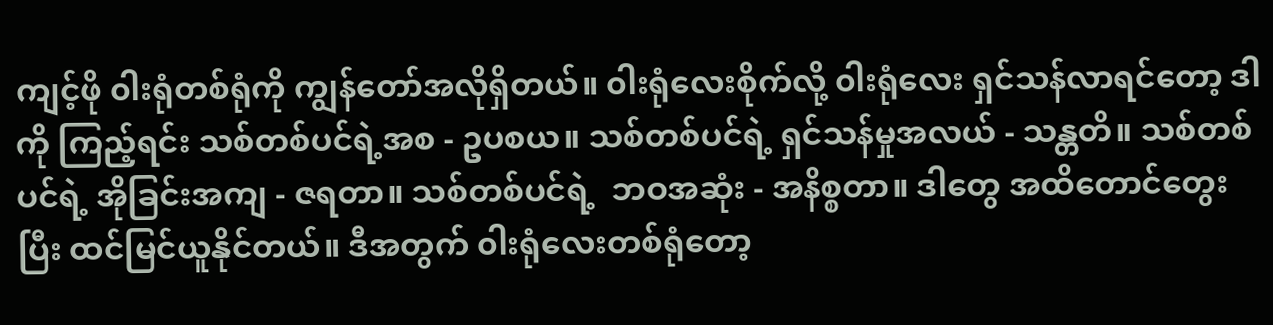ကျင့်ဖို ၀ါးရုံတစ်ရုံကို ကျွန်တော်အလိုရှိတယ်။ ၀ါးရုံလေးစိုက်လို့ ၀ါးရုံလေး ရှင်သန်လာရင်တော့ ဒါကို ကြည့်ရင်း သစ်တစ်ပင်ရဲ့အစ - ဥပစယ။ သစ်တစ်ပင်ရဲ့ ရှင်သန်မှုအလယ် - သန္တတိ။ သစ်တစ်ပင်ရဲ့ အိုခြင်းအကျ - ဇရတာ။ သစ်တစ်ပင်ရဲ့  ဘဝအဆုံး - အနိစ္စတာ။ ဒါတွေ အထိတောင်တွေးပြီး ထင်မြင်ယူနိုင်တယ်။ ဒီအတွက် ၀ါးရုံလေးတစ်ရုံတော့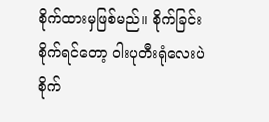စိုက်ထားမှဖြစ်မည်။ စိုက်ခြင်း စိုက်ရင်တော့ ၀ါးပုတီးရုံလေးပဲ စိုက်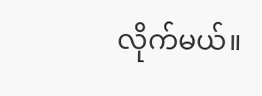လိုက်မယ်။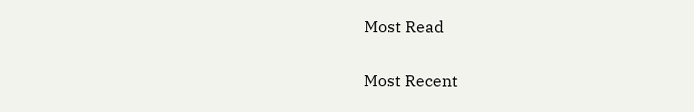Most Read

Most Recent